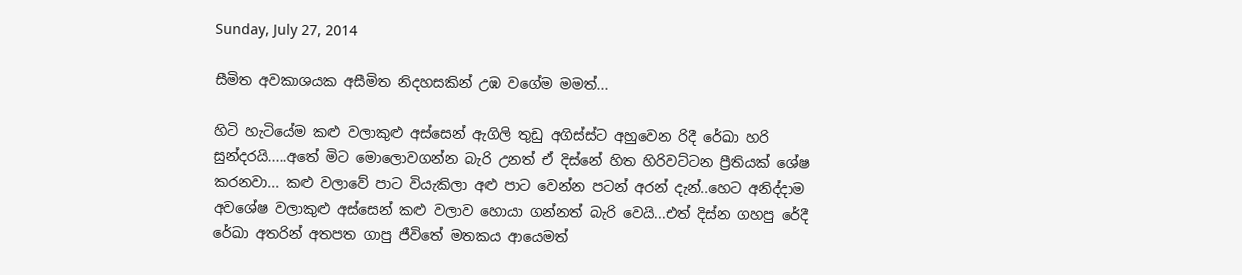Sunday, July 27, 2014

සීමිත අවකාශයක අසීමිත නිදහසකින් උඹ වගේම මමත්...

හිටි හැටියේම කළු වලාකුළු අස්සෙන් ඇගිලි තුඩු අගිස්ස්ට අහුවෙන රිදී රේඛා හරි සුන්දරයි.....අතේ මිට මොලොවගන්න බැරි උනත් ඒ දිස්නේ හිත හිරිවට්ටන ප්‍රීතියක් ශේෂ කරනවා... කළු වලාවේ පාට වියැකිලා අළු පාට වෙන්න පටන් අරන් දැන්..හෙට අනිද්දාම අවශේෂ වලාකුළු අස්සෙන් කළු වලාව හොයා ගන්නත් බැරි වෙයි...එත් දිස්න ගහපු රේදී රේඛා අතරින් අතපත ගාපු ජීවිතේ මතකය ආයෙමත්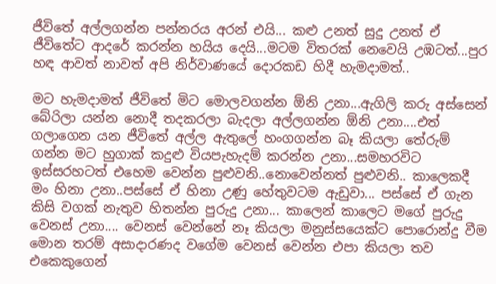ජීවිතේ අල්ලගන්න පන්නරය අරන් එයි... කළු උනත් සුදු උනත් ඒ ජීවිතේට ආදරේ කරන්න හයිය දෙයි...මටම විතරක් නෙවෙයි උඹටත්...පුර හඳ ආවත් නාවත් අපි නිර්වාණයේ දොරකඩ හිදී හැමදාමත්..

මට හැමදාමත් ජීවිතේ මිට මොලවගන්න ඕනි උනා...ඇගිලි කරු අස්සෙන් බේරිලා යන්න නොදී තදකරලා බැදලා අල්ලගන්න ඕනි උනා....එත් ගලාගෙන යන ජීවිතේ අල්ල ඇතුලේ හංගගන්න බෑ කියලා තේරුම් ගන්න මට හුගාක් කදුළු වියපැහැදම් කරන්න උනා...සමහරවිට ඉස්සරහටත් එහෙම වෙන්න පුළුවනි..නොවෙන්නත් පුළුවනි.. කාලෙකදී මං හිනා උනා..පස්සේ ඒ හිනා උණු හේතුවටම ඇඩුවා... පස්සේ ඒ ගැන කිසි වගක් නැතුව හිතන්න පුරුදු උනා... කාලෙන් කාලෙට මගේ පුරුදු වෙනස් උනා.... වෙනස් වෙන්නේ නෑ කියලා මනුස්සයෙක්ට පොරොන්දු වීම මොන තරම් අසාදාරණද වගේම වෙනස් වෙන්න එපා කියලා තව එකෙකුගෙන්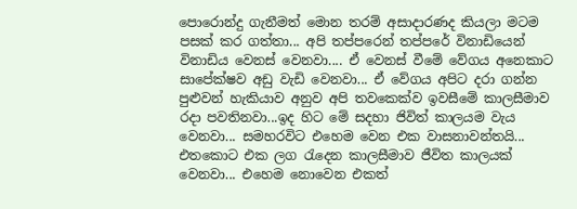පොරොන්දු ගැනීමත් මොන තරම් අසාදාරණද කියලා මටම පසක් කර ගත්තා... අපි තප්පරෙන් තප්පරේ විනාඩියෙන් විනාඩිය වෙනස් වෙනවා.... ඒ වෙනස් වීමේ වේගය අනෙකාට සාපේක්ෂව අඩු වැඩි වෙනවා... ඒ වේගය අපිට දරා ගන්න පුළුවන් හැකියාව අනුව අපි තවකෙක්ව ඉවසීමේ කාලසීමාව රදා පවතිනවා...ඉද හිට මේ සදහා ජිවිත් කාලයම වැය වෙනවා... සමහරවිට එහෙම වෙන එක වාසනාවන්තයි... එතකොට එක ලග රැදෙන කාලසීමාව ජීවිත කාලයක් වෙනවා... එහෙම නොවෙන එකත්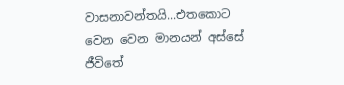වාසනාවන්තයි...එතකොට වෙන වෙන මානයන් අස්සේ ජීවිතේ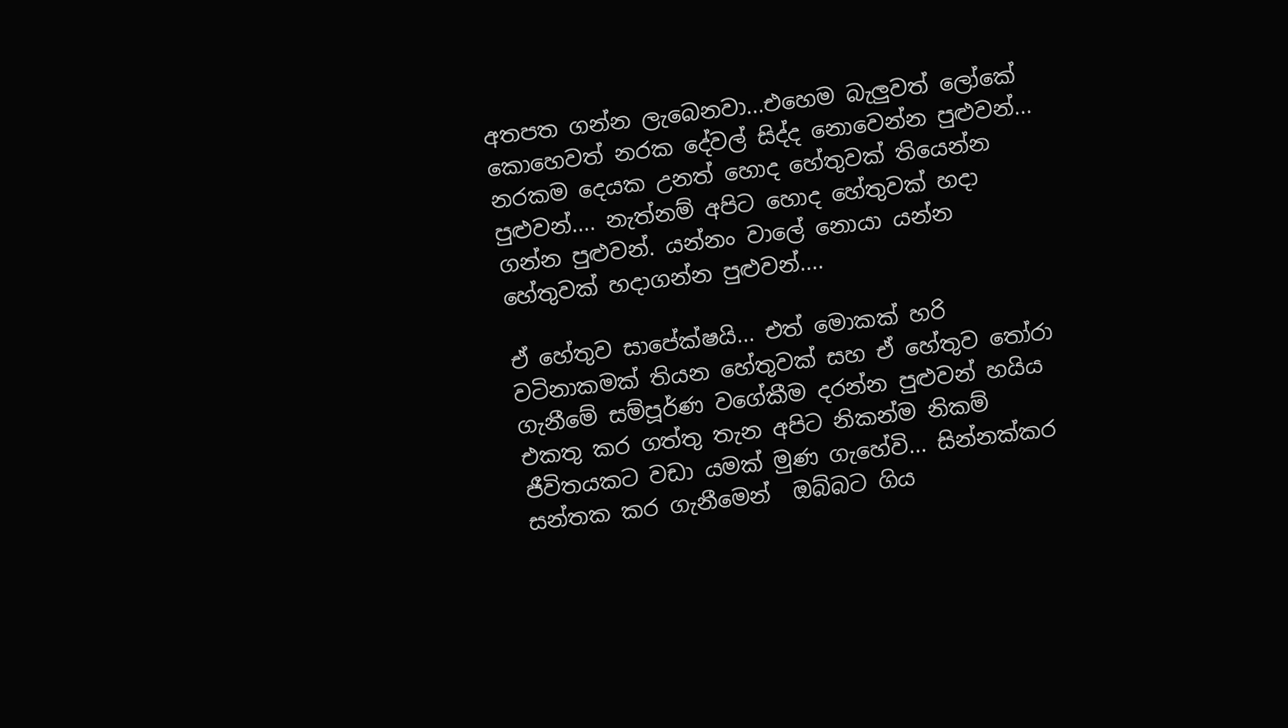අතපත ගන්න ලැබෙනවා...එහෙම බැලුවත් ලෝකේ කොහෙවත් නරක දේවල් සිද්ද නොවෙන්න පුළුවන්... නරකම දෙයක උනත් හොද හේතුවක් තියෙන්න පුළුවන්.... නැත්නම් අපිට හොද හේතුවක් හදා ගන්න පුළුවන්. යන්නං වාලේ නොයා යන්න හේතුවක් හදාගන්න පුළුවන්....

ඒ හේතුව සාපේක්ෂයි... එත් මොකක් හරි වටිනාකමක් තියන හේතුවක් සහ ඒ හේතුව තෝරා ගැනීමේ සම්පූර්ණ වගේකීම දරන්න පුළුවන් හයිය එකතු කර ගත්තු තැන අපිට නිකන්ම නිකම් ජීවිතයකට වඩා යමක් මුණ ගැහේවි... සින්නක්කර සන්තක කර ගැනීමෙන්  ඔබ්බට ගිය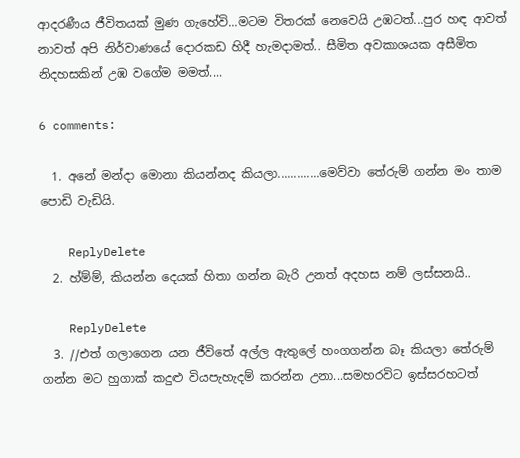ආදරණීය ජීවිතයක් මුණ ගැහේවි...මටම විතරක් නෙවෙයි උඹටත්...පුර හඳ ආවත් නාවත් අපි නිර්වාණයේ දොරකඩ හිදී හැමදාමත්.. සීමිත අවකාශයක අසීමිත නිදහසකින් උඹ වගේම මමත්....

6 comments:

  1. අනේ මන්දා මොනා කියන්නද කියලා.............මෙව්වා තේරුම් ගන්න මං තාම පොඩි වැඩියි.

    ReplyDelete
  2. හ්ම්ම්, කියන්න දෙයක් හිතා ගන්න බැරි උනත් අදහස නම් ලස්සනයි..

    ReplyDelete
  3. //එත් ගලාගෙන යන ජීවිතේ අල්ල ඇතුලේ හංගගන්න බෑ කියලා තේරුම් ගන්න මට හුගාක් කදුළු වියපැහැදම් කරන්න උනා...සමහරවිට ඉස්සරහටත්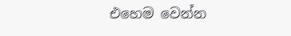එහෙම වෙන්න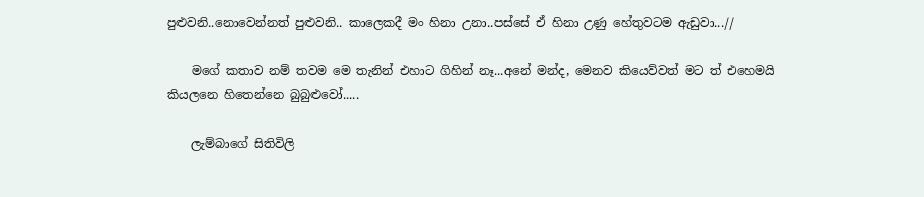පුළුවනි..නොවෙන්නත් පුළුවනි.. කාලෙකදී මං හිනා උනා..පස්සේ ඒ හිනා උණු හේතුවටම ඇඩුවා...//

    මගේ කතාව නම් තවම මෙ තැනින් එහාට ගිහින් නෑ...අනේ මන්ද, මෙනව කියෙව්වත් මට ත් එහෙමයි කියලනෙ හිතෙන්නෙ බුබුළුවෝ.....

    ලැම්බාගේ සිතිවිලි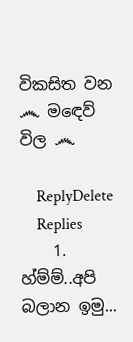විකසිත වන ෴ ම‍ඳෙව් විල ෴

    ReplyDelete
    Replies
    1. හ්ම්ම්..අපි බලාන ඉමු...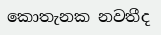කොතැනක නවතීද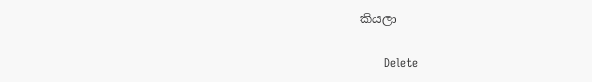කියලා

      Delete